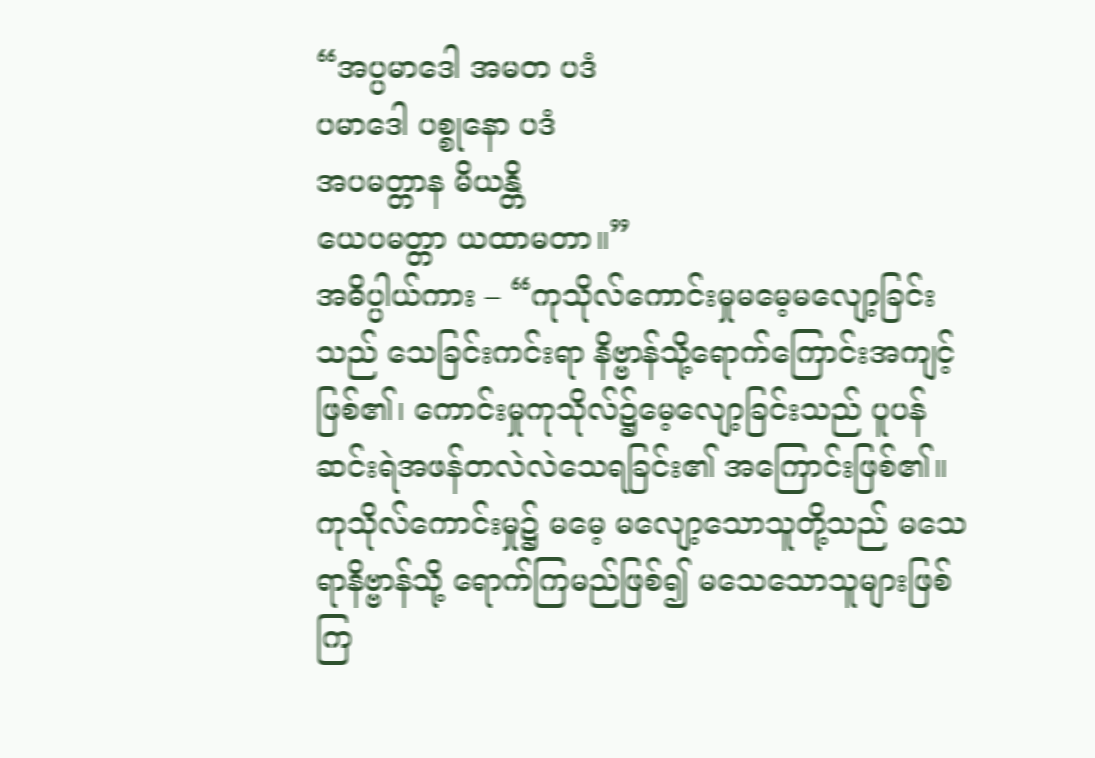“အပ္ပမာဒေါ အမတ ပဒံ
ပမာဒေါ ပစ္စုနော ပဒံ
အပမတ္တာန မိယန္တိ
ယေပမတ္တာ ယထာမတာ။”
အဓိပ္ပါယ်ကား – “ကုသိုလ်ကောင်းမှုမမေ့မလျော့ခြင်းသည် သေခြင်းကင်းရာ နိဗ္ဗာန်သို့ရောက်ကြောင်းအကျင့်ဖြစ်၏၊ ကောင်းမှုကုသိုလ်၌မေ့လျော့ခြင်းသည် ပူပန်ဆင်းရဲအဖန်တလဲလဲသေရခြင်း၏ အကြောင်းဖြစ်၏။ ကုသိုလ်ကောင်းမှု၌ မမေ့ မလျော့သောသူတို့သည် မသေရာနိဗ္ဗာန်သို့ ရောက်ကြမည်ဖြစ်၍ မသေသောသူများဖြစ်ကြ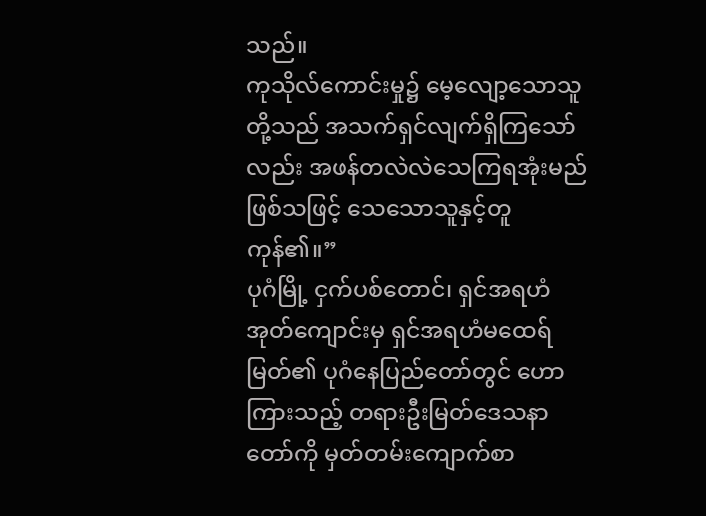သည်။
ကုသိုလ်ကောင်းမှု၌ မေ့လျော့သောသူတို့သည် အသက်ရှင်လျက်ရှိကြသော်လည်း အဖန်တလဲလဲသေကြရအုံးမည် ဖြစ်သဖြင့် သေသောသူနှင့်တူကုန်၏။”
ပုဂံမြို့ ငှက်ပစ်တောင်၊ ရှင်အရဟံအုတ်ကျောင်းမှ ရှင်အရဟံမထေရ်မြတ်၏ ပုဂံနေပြည်တော်တွင် ဟောကြားသည့် တရားဦးမြတ်ဒေသနာတော်ကို မှတ်တမ်းကျောက်စာ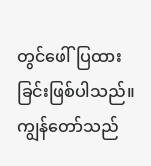တွင်ဖေါ်ပြထားခြင်းဖြစ်ပါသည်။
ကျွန်တော်သည်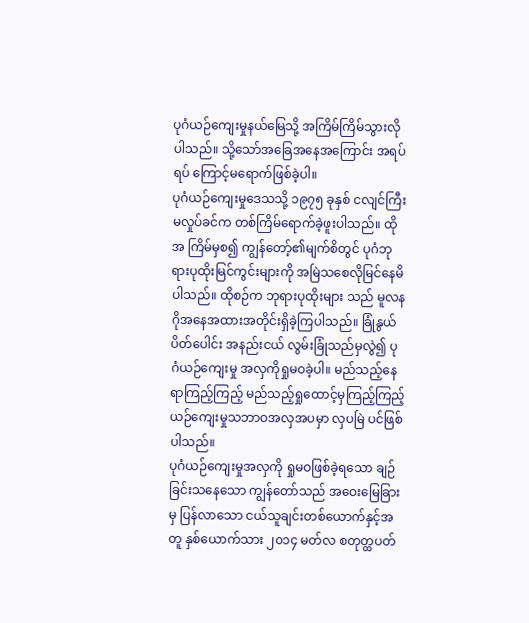ပုဂံယဉ်ကျေးမှုနယ်မြေသို့ အကြိမ်ကြိမ်သွားလိုပါသည်။ သို့သော်အခြေအနေအကြောင်း အရပ်ရပ် ကြောင့်မရောက်ဖြစ်ခဲ့ပါ။
ပုဂံယဉ်ကျေးမှုဒေသသို့ ၁၉၇၅ ခုနှစ် ငလျင်ကြီးမလှုပ်ခင်က တစ်ကြိမ်ရောက်ခဲ့ဖူးပါသည်။ ထိုအ ကြိမ်မှစ၍ ကျွန်တော့်၏မျက်စိတွင် ပုဂံဘုရားပုထိုးမြင်ကွင်းများကို အမြဲသစေလိုမြင်နေမိပါသည်။ ထိုစဉ်က ဘုရားပုထိုးများ သည် မူလနဂိုအနေအထားအတိုင်းရှိခဲ့ကြပါသည်။ ခြုံနွယ်ပိတ်ပေါင်း အနည်းငယ် လွမ်းခြုံသည်မှလွဲ၍ ပုဂံယဉ်ကျေးမှု အလှကိုရှုမဝခဲ့ပါ။ မည်သည့်နေရာကြည့်ကြည့် မည်သည့်ရှုထောင့်မှကြည့်ကြည့် ယဉ်ကျေးမှုသဘာဝအလှအပမှာ လှပမြဲ ပင်ဖြစ်ပါသည်။
ပုဂံယဉ်ကျေးမှုအလှကို ရှုမဝဖြစ်ခဲ့ရသော ချဉ်ခြင်းသနေသော ကျွန်တော်သည် အဝေးမြေခြားမှ ပြန်လာသော ငယ်သူချင်းတစ်ယောက်နှင့်အတူ နှစ်ယောက်သား ၂၀၁၄ မတ်လ စတုတ္ထပတ်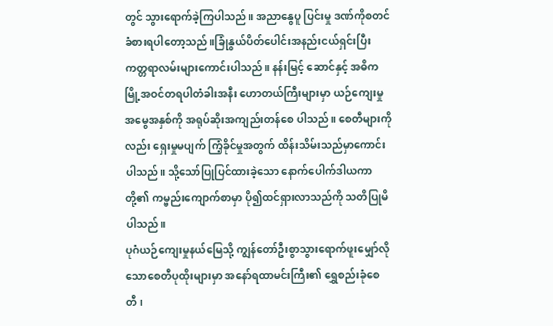တွင် သွားရောက်ခဲ့ကြပါသည်။ အညာနွေပူ ပြင်းမှု ဒဏ်ကိုစတင်ခံစားရပါတော့သည်။ခြုံနွယ်ပိတ်ပေါင်းအနည်းငယ်ရှင်းပြီး ကတ္တရာလမ်းများကောင်းပါသည်။ နန်းမြင့် ဆောင်နှင့် အဓိကမြို့အဝင်တရပါတံခါးအနီး ဟောတယ်ကြီးများမှာ ယဉ်ကျေးမှုအမွေအနှစ်ကို အရုပ်ဆိုးအကျည်းတန်စေ ပါသည်။ စေတီများကိုလည်း ရှေးမှုမပျက် ကြံ့ခိုင်မှုအတွက် ထိန်းသိမ်းသည်မှာကောင်းပါသည်။ သို့သော်ပြုပြင်ထားခဲ့သော နောက်ပေါက်ဒါယကာတို့၏ ကမ္ဗည်းကျောက်စာမှာ ပို၍ထင်ရှားလာသည်ကို သတိပြုမိပါသည်။
ပုဂံယဉ်ကျေးမှုနယ်မြေသို့ ကျွန်တော်ဦးစွာသွားရောက်ဖူးမျှော်လိုသောစေတီပုထိုးများမှာ အနော်ရထာမင်းကြီး၏ ရွှေစည်းခုံစေတီ၊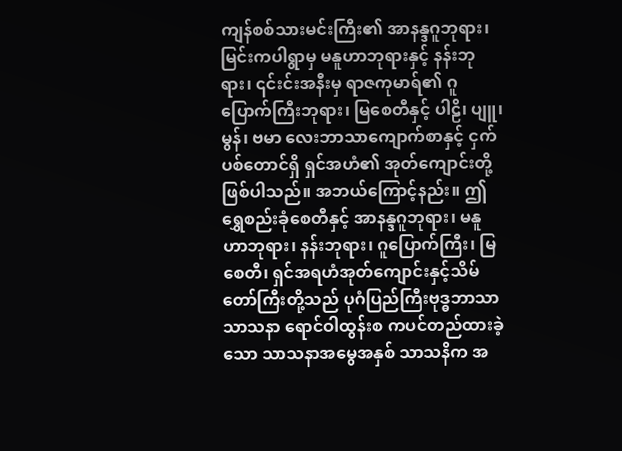ကျန်စစ်သားမင်းကြီး၏ အာနန္ဒဂူဘုရား၊ မြင်းကပါရွာမှ မနူဟာဘုရားနှင့် နန်းဘုရား၊ ၎င်းင်းအနီးမှ ရာဇကုမာရ်၏ ဂူပြောက်ကြီးဘုရား၊ မြစေတီနှင့် ပါဠိ၊ ပျူ၊ မွန်၊ ဗမာ လေးဘာသာကျောက်စာနှင့် ငှက်ပစ်တောင်ရှိ ရှင်အဟံ၏ အုတ်ကျောင်းတို့ဖြစ်ပါသည်။ အဘယ်ကြောင့်နည်း။ ဤရွှေစည်းခုံစေတီနှင့် အာနန္ဒဂူဘုရား၊ မနူဟာဘုရား၊ နန်းဘုရား၊ ဂူပြောက်ကြီး၊ မြစေတီ၊ ရှင်အရဟံအုတ်ကျောင်းနှင့်သိမ်တော်ကြီးတို့သည် ပုဂံပြည်ကြီးဗုဒ္ဓဘာသာသာသနာ ရောင်ဝါထွန်းစ ကပင်တည်ထားခဲ့သော သာသနာအမွေအနှစ် သာသနိက အ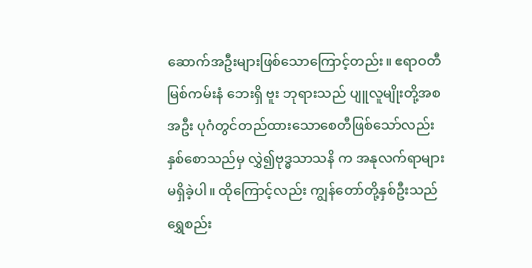ဆောက်အဦးများဖြစ်သောကြောင့်တည်း။ ဧရာဝတီမြစ်ကမ်းနံ ဘေးရှိ ဗူး ဘုရားသည် ပျူလူမျိုးတို့အစအဦး ပုဂံတွင်တည်ထားသောစေတီဖြစ်သော်လည်း နှစ်စောသည်မှ လွှဲ၍ဗုဒ္ဓသာသနိ က အနုလက်ရာများမရှိခဲ့ပါ။ ထိုကြောင့်လည်း ကျွန်တော်တို့နှစ်ဦးသည် ရွှေစည်း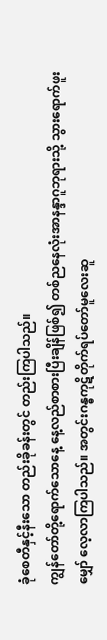ခုံစေတီနှင့်နီးသော တည်းခိုခန်းတွင် တည်းကြပါသည်။
ကျွန်တော်တို့ရောက်သောနေ့ နေ့လည်စာစားပြီးချိန်ဖြစ်၍ တစ်ညနေလုံးအာနန္ဒာဂူဘုရားသို့ သွားရောက်ဖူးမျှော် လေ့လာကြပါသည်။ အတွင်းဂန္ဓကုဋိတိုက်ရပ်တော်မူလေးဆူ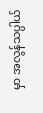မှာ အလွန်သပ္ပါယ်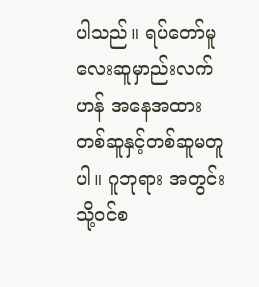ပါသည်။ ရပ်တော်မူလေးဆူမှာည်းလက်ဟန် အနေအထားတစ်ဆူနှင့်တစ်ဆူမတူပါ။ ဂူဘုရား အတွင်းသို့ဝင်စ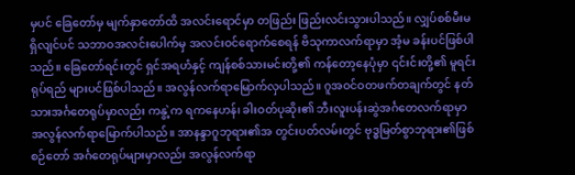မှပင် ခြေတော်မှ မျက်နှာတော်ထိ အလင်းရောင်မှာ တဖြည်း ဖြည်းလင်းသွားပါသည်။ လျှပ်စစ်မီးမရှိလျင်ပင် သဘာဝအလင်းပေါက်မှ အလင်းဝင်ရောက်စေရန် ဗိသုကာလက်ရာမှာ အံ့မ ခန်းပင်ဖြစ်ပါသည်။ ခြေတော်ရင်းတွင် ရှင်အရဟံနှင့် ကျန်စစ်သားမင်းတို့၏ ကန်တော့နေပုံမှာ ၎င်းင်းတို့၏ မူရင်းရုပ်ရည် များပင်ဖြစ်ပါသည်။ အလွန်လက်ရာမြောက်လှပါသည်။ ဂူအဝင်ဝတဖက်တချက်တွင် နတ်သားအင်္ဂတေရုပ်မှာလည်း ကနွဲ့က ရကနေဟန်၊ ခါးဝတ်ပုဆိုး၏ ဘီးလူးပန်းဆွဲအင်္ဂတေလက်ရာမှာ အလွန်လက်ရာမြောက်ပါသည်။ အာနန္ဒာဂူဘုရား၏အ တွင်းပတ်လမ်းတွင် ဗုဒ္ဓမြတ်စွာဘုရား၏ဖြစ်စဉ်တော် အင်္ဂတေရုပ်များမှာလည်း အလွန်လက်ရာ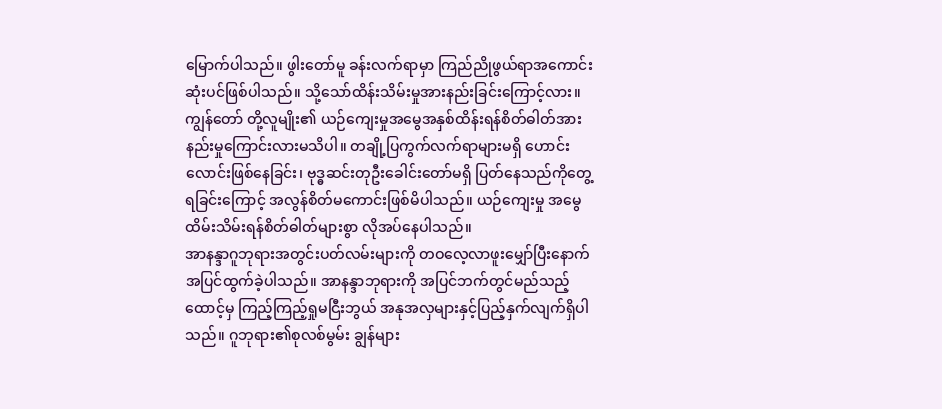မြောက်ပါသည်။ ဖွါးတော်မူ ခန်းလက်ရာမှာ ကြည်ညိုဖွယ်ရာအကောင်းဆုံးပင်ဖြစ်ပါသည်။ သို့သော်ထိန်းသိမ်းမှုအားနည်းခြင်းကြောင့်လား။ ကျွန်တော် တို့လူမျိုး၏ ယဉ်ကျေးမှုအမွေအနှစ်ထိန်းရန်စိတ်ဓါတ်အားနည်းမှုကြောင်းလားမသိပါ။ တချို့ပြကွက်လက်ရာများမရှိ ဟောင်း လောင်းဖြစ်နေခြင်း၊ ဗုဒ္ဓဆင်းတုဦးခေါင်းတော်မရှိ ပြတ်နေသည်ကိုတွေ့ရခြင်းကြောင့် အလွန်စိတ်မကောင်းဖြစ်မိပါသည်။ ယဉ်ကျေးမှု အမွေထိမ်းသိမ်းရန်စိတ်ဓါတ်များစွာ လိုအပ်နေပါသည်။
အာနန္ဒာဂူဘုရားအတွင်းပတ်လမ်းများကို တဝလေ့လာဖူးမျှော်ပြီးနောက် အပြင်ထွက်ခဲ့ပါသည်။ အာနန္ဒာဘုရားကို အပြင်ဘက်တွင်မည်သည့်ထောင့်မှ ကြည့်ကြည့်ရှုမငြီးဘွယ် အနုအလှများနှင့်ပြည့်နှက်လျက်ရှိပါသည်။ ဂူဘုရား၏စုလစ်မွမ်း ချွန်များ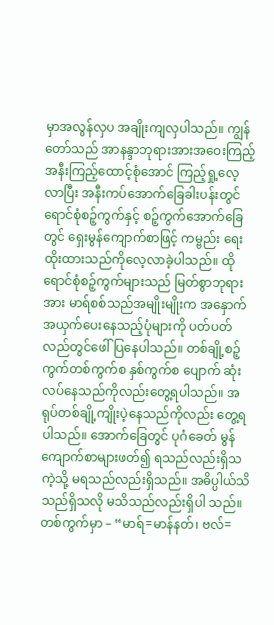မှာအလွန်လှပ အချိုးကျလှပါသည်။ ကျွန်တော်သည် အာနန္ဒာဘုရားအားအဝေးကြည့် အနီးကြည့်ထောင့်စုံအောင် ကြည့်ရှု့လေ့လာပြီး အနီးကပ်အောက်ခြေခါးပန်းတွင် ရောင်စုံစဉ့်ကွက်နှင့် စဉ့်ကွက်အောက်ခြေတွင် ရှေးမွန်ကျောက်စာဖြင့် ကမ္ဗည်း ရေးထိုးထားသည်ကိုလေ့လာခဲ့ပါသည်။ ထိုရောင်စုံစဉ့်ကွက်များသည် မြတ်စွာဘုရားအား မာရ်စစ်သည်အမျိုးမျိုးက အနှောက်အယှက်ပေးနေသည့်ပုံများကို ပတ်ပတ်လည်တွင်ဖေါ်ပြနေပါသည်။ တစ်ချို့စဉ့်ကွက်တစ်ကွက်စ နှစ်ကွက်စ ပျောက် ဆုံးလပ်နေသည်ကိုလည်းတွေ့ရပါသည်။ အရုပ်တစ်ချို့ကျိုးပဲ့နေသည်ကိုလည်း တွေ့ရပါသည်။ အောက်ခြေတွင် ပုဂံခေတ် မွန်ကျောက်စာများဖတ်၍ ရသည်လည်းရှိသကဲ့သို့ မရသည်လည်းရှိသည်။ အဓိပ္ပါယ်သိသည်ရှိသလို မသိသည်လည်းရှိပါ သည်။ တစ်ကွက်မှာ – “မာရ်=မာန်နတ်၊ ဗလ်=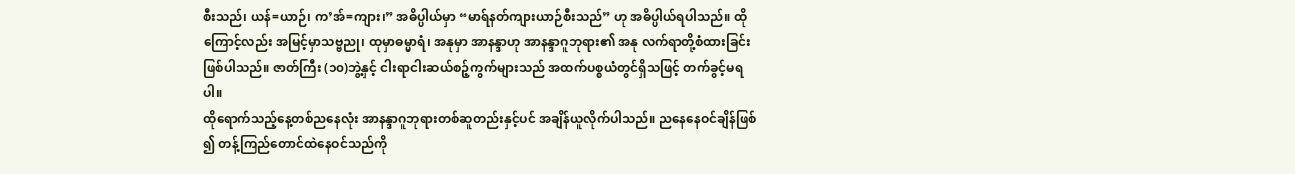စီးသည်၊ ယန်=ယာဉ်၊ က’အ်=ကျား၊” အဓိပ္ပါယ်မှာ “မာရ်နတ်ကျားယာဉ်စီးသည်” ဟု အဓိပ္ပါယ်ရပါသည်။ ထိုကြောင့်လည်း အမြင့်မှာသဗ္ဗညု၊ ထုမှာဓမ္မာရံ၊ အနုမှာ အာနန္ဒာဟု အာနန္ဒာဂူဘုရား၏ အနု လက်ရာတို့စံထားခြင်းဖြစ်ပါသည်။ ဇာတ်ကြီး (၁၀)ဘွဲ့နှင့် ငါးရာငါးဆယ်စဉ့်ကွက်များသည် အထက်ပစ္စယံတွင်ရှိသဖြင့် တက်ခွင့်မရပါ။
ထိုရောက်သည့်နေ့တစ်ညနေလုံး အာနန္ဒာဂူဘုရားတစ်ဆူတည်းနှင့်ပင် အချိန်ယူလိုက်ပါသည်။ ညနေနေဝင်ချိန်ဖြစ် ၍ တန့်ကြည်တောင်ထဲနေဝင်သည်ကို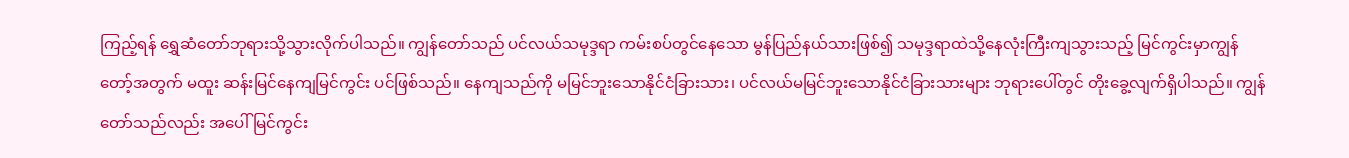ကြည့်ရန် ရွှေဆံတော်ဘုရားသို့သွားလိုက်ပါသည်။ ကျွန်တော်သည် ပင်လယ်သမုဒ္ဒရာ ကမ်းစပ်တွင်နေသော မွန်ပြည်နယ်သားဖြစ်၍ သမုဒ္ဒရာထဲသို့နေလုံးကြီးကျသွားသည့် မြင်ကွင်းမှာကျွန်တော့်အတွက် မထူး ဆန်းမြင်နေကျမြင်ကွင်း ပင်ဖြစ်သည်။ နေကျသည်ကို မမြင်ဘူးသောနိုင်ငံခြားသား၊ ပင်လယ်မမြင်ဘူးသောနိုင်ငံခြားသားများ ဘုရားပေါ်တွင် တိုးခွေ့လျက်ရှိပါသည်။ ကျွန်တော်သည်လည်း အပေါ်မြင်ကွင်း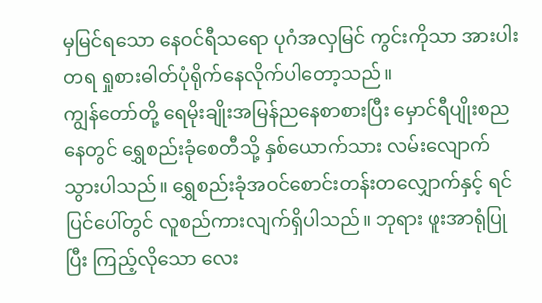မှမြင်ရသော နေဝင်ရီသရော ပုဂံအလှမြင် ကွင်းကိုသာ အားပါးတရ ရှုစားဓါတ်ပုံရိုက်နေလိုက်ပါတော့သည်။
ကျွန်တော်တို့ ရေမိုးချိုးအမြန်ညနေစာစားပြီး မှောင်ရီပျိုးစညနေတွင် ရွှေစည်းခုံစေတီသို့ နှစ်ယောက်သား လမ်းလျောက်သွားပါသည်။ ရွှေစည်းခုံအဝင်စောင်းတန်းတလျှောက်နှင့် ရင်ပြင်ပေါ်တွင် လူစည်ကားလျက်ရှိပါသည်။ ဘုရား ဖူးအာရုံပြုပြီး ကြည့်လိုသော လေး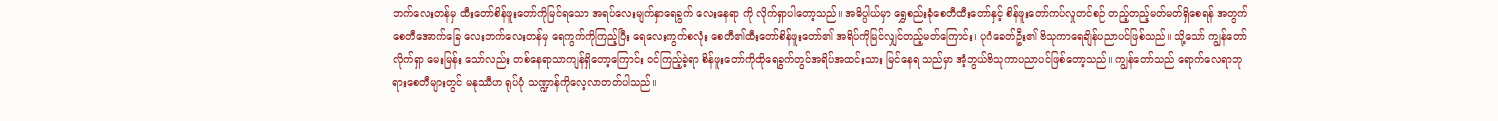ဘက်လေးတန်မှ ထီးတော်စိန်ဖူးတော်ကိုမြင်ရသော အရပ်လေးမျက်နှာရေခွက် လေးနေရာ ကို လိုက်ရှာပါတော့သည်။ အဓိပ္ပါယ်မှာ ရွှေစည်းခုံစေတီထီးတော်နှင့် စိန်ဖူးတော်ကပ်လှုတင်စဉ် တည့်တည့်မတ်မတ်ရှိစေရန် အတွက် စေတီအောက်ခြေ လေးဘက်လေးတန်မှ ရေကွက်ကိုကြည့်ပြီး ရေလေးကွက်စလုံး စေတီ၏ထီးတော်စိန်ဖူးတော်၏ အရိပ်ကိုမြင်လျှင်တည့်မတ်ကြောင်း၊ ပုဂံခေတ်ဦး၏ ဗိသုကာရေချိန်ပညာပင်ဖြစ်သည်။ သို့သော် ကျွန်တော်လိုက်ရှာ မေးမြန်း သော်လည်း တစ်နေရာသာကျန်ရှိတော့ကြောင်း ဝင်ကြည့်ခဲ့ရာ စိန်ဖူးတော်ကိုထိုရေခွက်တွင်အရိပ်အထင်းသား မြင်နေရ သည်မှာ အံ့ဘွယ်ဗိသုကာပညာပင်ဖြစ်တော့သည်။ ကျွန်တော်သည် ရောက်လေရာဘုရားစေတီများတွင် မနုဿီဟ ရုပ်ပုံ သဏ္ဍာန်ကိုလေ့လာတတ်ပါသည်။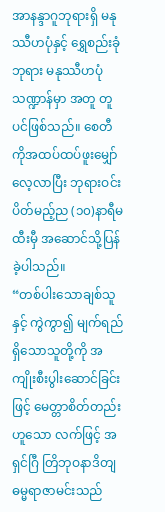အာနန္ဒာဂူဘုရားရှိ မနုဿီဟပုံနှင့် ရွှေစည်းခုံဘုရား မနုဿီဟပုံသဏ္ဍာန်မှာ အတူ တူပင်ဖြစ်သည်။ စေတီကိုအထပ်ထပ်ဖူးမျှော်လေ့လာပြီး ဘုရားဝင်းပိတ်မည့်ည (၁၀)နာရီမထီးမှီ အဆောင်သို့ပြန်ခဲ့ပါသည်။
“တစ်ပါးသောချစ်သူနှင့် ကွဲကွာ၍ မျက်ရည်ရှိသောသူတို့ကို အကျိုးစီးပွါးဆောင်ခြင်းဖြင့် မေတ္တာစိတ်တည်းဟူသော လက်ဖြင့် အရှင်ဂြီ တြိဘုဝနာဒိတျ ဓမ္မရာဇာမင်းသည်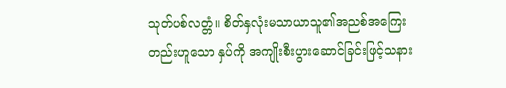သုတ်ပစ်လတ္တံ။ စိတ်နှလုံးမသာယာသူ၏အညစ်အကြေးတည်းဟူသော နှပ်ကို အကျိုးစီးပွားဆောင်ခြင်းဖြင့်သနား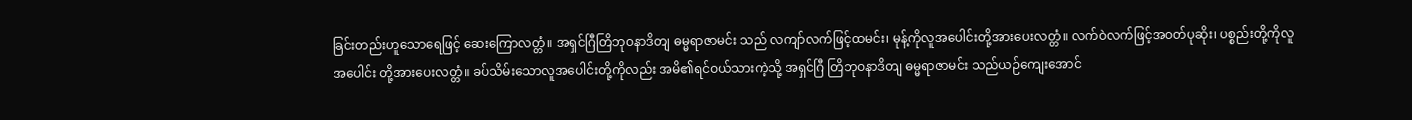ခြင်းတည်းဟူသောရေဖြင့် ဆေးကြောလတ္တံ။ အရှင်ဂြီတြိဘုဝနာဒိတျ ဓမ္မရာဇာမင်း သည် လကျာ်လက်ဖြင့်ထမင်း၊ မုန့်ကိုလူအပေါင်းတို့အားပေးလတ္တံ။ လက်ဝဲလက်ဖြင့်အဝတ်ပုဆိုး၊ ပစ္စည်းတို့ကိုလူအပေါင်း တို့အားပေးလတ္တံ။ ခပ်သိမ်းသောလူအပေါင်းတို့ကိုလည်း အမိ၏ရင်ဝယ်သားကဲ့သို့ အရှင်ဂြီ တြိဘုဝနာဒိတျ ဓမ္မရာဇာမင်း သည်ယဉ်ကျေးအောင်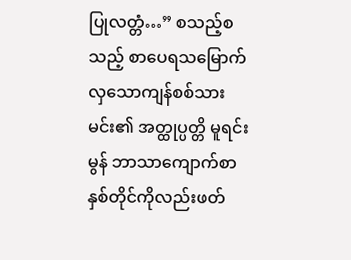ပြုလတ္တံ…” စသည့်စသည့် စာပေရသမြောက်လှသောကျန်စစ်သားမင်း၏ အတ္ထုပ္ပတ္တိ မူရင်းမွန် ဘာသာကျောက်စာနှစ်တိုင်ကိုလည်းဖတ်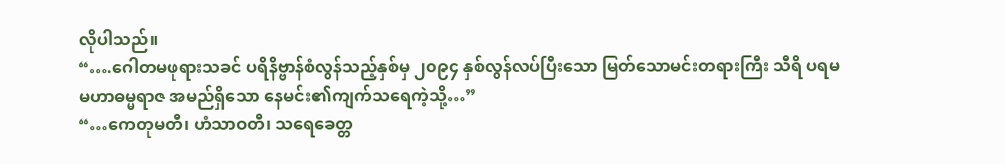လိုပါသည်။
“….ဂေါတမဖုရားသခင် ပရိနိဗ္ဗာန်စံလွန်သည့်နှစ်မှ ၂၀၉၄ နှစ်လွန်လပ်ပြီးသော မြတ်သောမင်းတရားကြီး သီရိ ပရမမဟာဓမ္မရာဇ အမည်ရှိသော နေမင်း၏ကျက်သရေကဲ့သို့…”
“…ကေတုမတီ၊ ဟံသာဝတီ၊ သရေခေတ္တ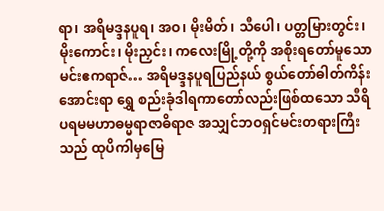ရာ၊ အရိမဒ္ဒနပူရ၊ အဝ၊ မိုးမိတ်၊ သီပေါ၊ ပတ္တမြားတွင်း၊ မိုးကောင်း၊ မိုးညှင်း၊ ကလေးမြို့တို့ကို အစိုးရတော်မူသောမင်းဧကရာဇ်… အရိမဒ္ဒနပူရပြည်နယ် စွယ်တော်ဓါတ်ကိန်းအောင်းရာ ရွှေ စည်းခုံဒါရကာတော်လည်းဖြစ်ထသော သီရိပရမမဟာဓမ္မရာဇာဓိရာဇ အသျှင်ဘဝရှင်မင်းတရားကြီးသည် ထုပိကါမှမြေ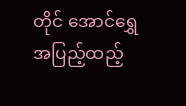တိုင် အောင်ရွှေအပြည့်ထည့်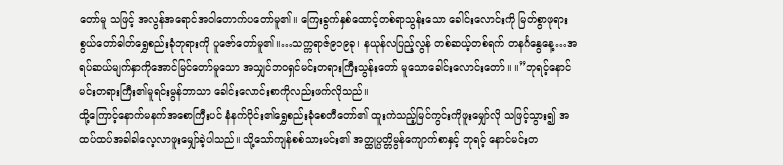တော်မူ သဖြင့် အလွန်အရောင်အဝါတောက်ပတော်မူ၏။ ကြေးခွက်နှစ်ထောင့်တစ်ရာသွန်းသော ခေါင်းလောင်းကို မြတ်စွာဖုရားစွယ်တော်ဓါတ်ရွှေစည်းခုံဘုရားကို ပူဇော်တော်မူ၏။…သက္ကရာဇ်၉၁၉ခု၊ နယုန်လပြည့်လွန် တစ်ဆယ့်တစ်ရက် တနင်္ဂနွေနေ့…အရပ်ဆယ်မျက်နှာကိုအောင်မြင်တော်မူသော အသျှင်ဘဝရှင်မင်းတရားကြီးသွန်းတော် မူသောခေါင်းလောင်းတော်။ ။”ဘုရင့်နောင်မင်းတရားကြီး၏မူရင်းမွန်ဘာသာ ခေါင်းလောင်းစာကိုလည်းဖက်လိုသည်။
ထို့ကြောင့်နောက်မနက်အစောကြီးပင် နံနက်ပိုင်း၏ရွှေစည်းခုံစေတီတော်၏ ထူးကဲသည့်မြင်ကွင်းကိုဖူးမျှော်လို သဖြင့်သွား၍ အထပ်ထပ်အခါခါလေ့လာဖူးမျှော်ခဲ့ပါသည်။ သို့သော်ကျန်စစ်သားမင်း၏ အတ္ထုပ္ပတ္တိမွန်ကျောက်စာနှင့် ဘုရင့် နောင်မင်းတ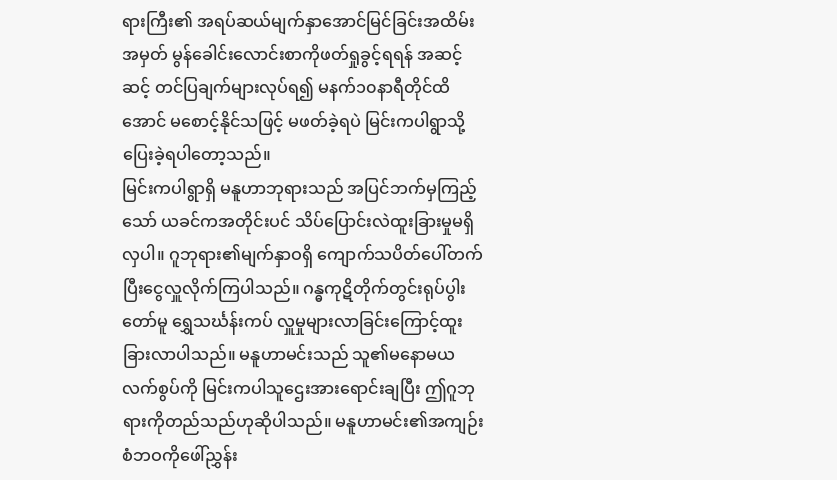ရားကြီး၏ အရပ်ဆယ်မျက်နှာအောင်မြင်ခြင်းအထိမ်းအမှတ် မွန်ခေါင်းလောင်းစာကိုဖတ်ရှုခွင့်ရရန် အဆင့်ဆင့် တင်ပြချက်များလုပ်ရ၍ မနက်၁၀နာရီတိုင်ထိအောင် မစောင့်နိုင်သဖြင့် မဖတ်ခဲ့ရပဲ မြင်းကပါရွာသို့ပြေးခဲ့ရပါတော့သည်။
မြင်းကပါရွာရှိ မနူဟာဘုရားသည် အပြင်ဘက်မှကြည့်သော် ယခင်ကအတိုင်းပင် သိပ်ပြောင်းလဲထူးခြားမှုမရှိလှပါ။ ဂူဘုရား၏မျက်နှာဝရှိ ကျောက်သပိတ်ပေါ်တက်ပြီးငွေလှူလိုက်ကြပါသည်။ ဂန္ဓကုဋိတိုက်တွင်းရုပ်ပွါးတော်မူ ရွှေသင်္ဃန်းကပ် လှူမှုများလာခြင်းကြောင့်ထူးခြားလာပါသည်။ မနူဟာမင်းသည် သူ၏မနောမယလက်စွပ်ကို မြင်းကပါသူဌေးအားရောင်းချပြီး ဤဂူဘုရားကိုတည်သည်ဟုဆိုပါသည်။ မနူဟာမင်း၏အကျဉ်းစံဘဝကိုဖေါ်ညွှန်း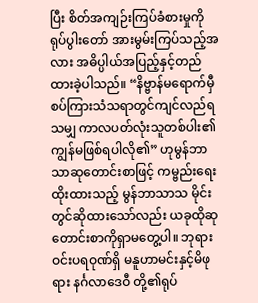ပြီး စိတ်အကျဉ်းကြပ်ခံစားမှုကို ရုပ်ပွါးတော် အားမွမ်းကြပ်သည့်အလား အဓိပ္ပါယ်အပြည့်နှင့်တည်ထားခဲ့ပါသည်။ “နိဗ္ဗာန်မရောက်မှီစပ်ကြားသံသရာတွင်ကျင်လည်ရသမျှ ကာလပတ်လုံးသူတစ်ပါး၏ ကျွန်မဖြစ်ရပါလို၏” ဟုမွန်ဘာသာဆုတောင်းစာဖြင့် ကမ္ဗည်းရေးထိုးထားသည့် မွန်ဘာသာသ မိုင်းတွင်ဆိုထားသော်လည်း ယခုထိုဆုတောင်းစာကိုရှာမတွေ့ပါ။ ဘုရားဝင်းပရဝုဏ်ရှိ မနူဟာမင်းနှင့်မိဖုရား နင်္ဂလာဒေဝီ တို့၏ရုပ်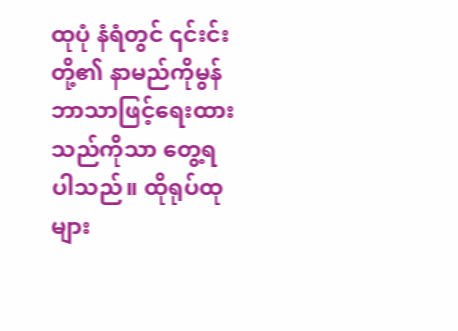ထုပုံ နံရံတွင် ၎င်းင်းတို့၏ နာမည်ကိုမွန်ဘာသာဖြင့်ရေးထားသည်ကိုသာ တွေ့ရပါသည်။ ထိုရုပ်ထုများ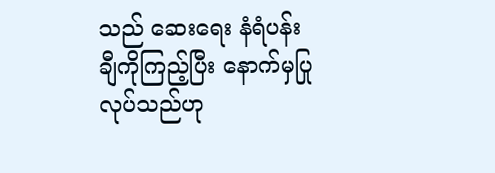သည် ဆေးရေး နံရံပန်းချီကိုကြည့်ပြီး နောက်မှပြုလုပ်သည်ဟု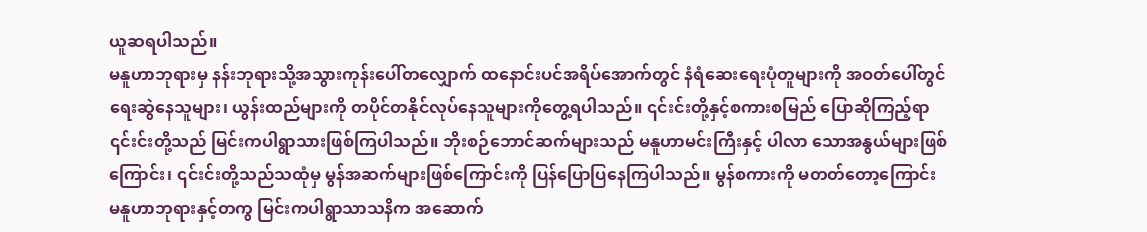ယူဆရပါသည်။
မနူဟာဘုရားမှ နန်းဘုရားသို့အသွားကုန်းပေါ်တလျှောက် ထနောင်းပင်အရိပ်အောက်တွင် နံရံဆေးရေးပုံတူများကို အဝတ်ပေါ်တွင်ရေးဆွဲနေသူများ၊ ယွန်းထည်များကို တပိုင်တနိုင်လုပ်နေသူများကိုတွေ့ရပါသည်။ ၎င်းင်းတို့နှင့်စကားစမြည် ပြောဆိုကြည့်ရာ ၎င်းင်းတို့သည် မြင်းကပါရွာသားဖြစ်ကြပါသည်။ ဘိုးစဉ်ဘောင်ဆက်များသည် မနူဟာမင်းကြီးနှင့် ပါလာ သောအနွယ်များဖြစ်ကြောင်း၊ ၎င်းင်းတို့သည်သထုံမှ မွန်အဆက်များဖြစ်ကြောင်းကို ပြန်ပြောပြနေကြပါသည်။ မွန်စကားကို မတတ်တော့ကြောင်း မနူဟာဘုရားနှင့်တကွ မြင်းကပါရွာသာသနိက အဆောက်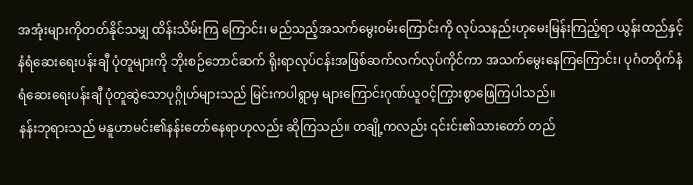အအုံးများကိုတတ်နိုင်သမျှ ထိန်းသိမ်းကြ ကြောင်း၊ မည်သည့်အသက်မွေးဝမ်းကြောင်းကို လုပ်သနည်းဟုမေးမြန်းကြည့်ရာ ယွန်းထည်နှင့်နံရံဆေးရေးပန်းချီ ပုံတူများကို ဘိုးစဉ်ဘောင်ဆက် ရိုးရာလုပ်ငန်းအဖြစ်ဆက်လက်လုပ်ကိုင်ကာ အသက်မွေးနေကြကြောင်း၊ ပုဂံတဝိုက်နံရံဆေးရေးပန်းချီ ပုံတူဆွဲသောပုဂ္ဂိုဟ်များသည် မြင်းကပါရွာမှ များကြောင်းဂုဏ်ယူဝင့်ကြွားစွာဖြေကြပါသည်။
နန်းဘုရားသည် မနူဟာမင်း၏နန်းတော်နေရာဟုလည်း ဆိုကြသည်။ တချို့ကလည်း ၎င်းင်း၏သားတော် တည်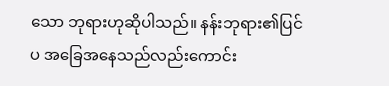သော ဘုရားဟုဆိုပါသည်။ နန်းဘုရား၏ပြင်ပ အခြေအနေသည်လည်းကောင်း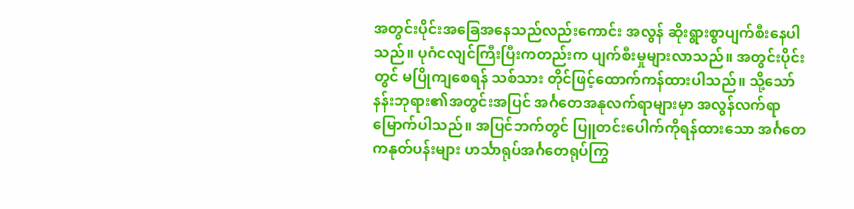အတွင်းပိုင်းအခြေအနေသည်လည်းကောင်း အလွန် ဆိုးရွားစွာပျက်စီးနေပါသည်။ ပုဂံငလျင်ကြီးပြီးကတည်းက ပျက်စီးမှုများလာသည်။ အတွင်းပိုင်းတွင် မပြိုကျစေရန် သစ်သား တိုင်ဖြင့်ထောက်ကန်ထားပါသည်။ သို့သော် နန်းဘုရား၏အတွင်းအပြင် အင်္ဂတေအနုလက်ရာများမှာ အလွန်လက်ရာ မြောက်ပါသည်။ အပြင်ဘက်တွင် ပြူတင်းပေါက်ကိုရန်ထားသော အင်္ဂတေ ကနုတ်ပန်းများ ဟင်္သာရုပ်အင်္ဂတေရုပ်ကြွ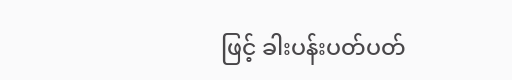ဖြင့် ခါးပန်းပတ်ပတ်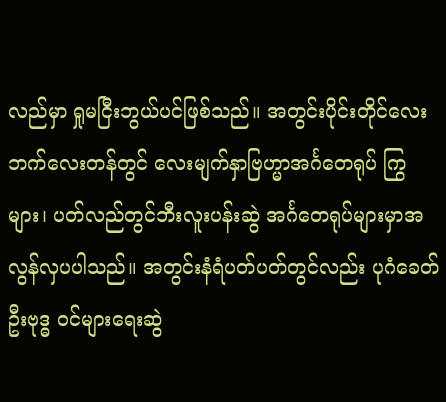လည်မှာ ရှုမငြီးဘွယ်ပင်ဖြစ်သည်။ အတွင်းပိုင်းတိုင်လေးဘက်လေးတန်တွင် လေးမျက်နှာဗြဟ္မာအင်္ဂတေရုပ် ကြွများ၊ ပတ်လည်တွင်ဘီးလူးပန်းဆွဲ အင်္ဂတေရုပ်များမှာအလွန်လှပပါသည်။ အတွင်းနံရံပတ်ပတ်တွင်လည်း ပုဂံခေတ်ဦးဗုဒ္ဓ ဝင်များရေးဆွဲ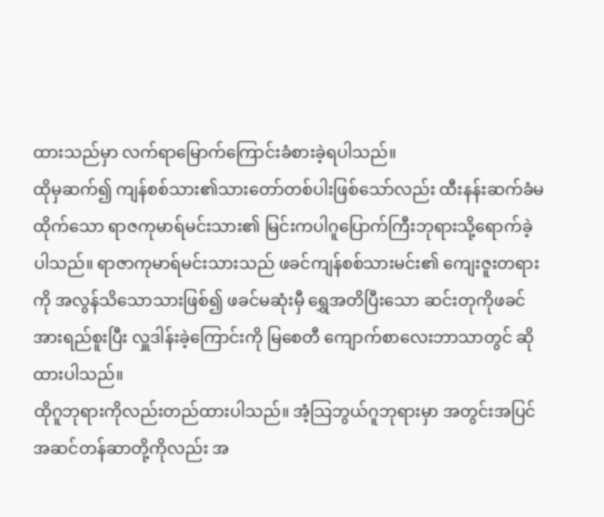ထားသည်မှာ လက်ရာမြောက်ကြောင်းခံစားခဲ့ရပါသည်။
ထိုမှဆက်၍ ကျန်စစ်သား၏သားတော်တစ်ပါးဖြစ်သော်လည်း ထီးနန်းဆက်ခံမထိုက်သော ရာဇကုမာရ်မင်းသား၏ မြင်းကပါဂူပြောက်ကြီးဘုရားသို့ရောက်ခဲ့ပါသည်။ ရာဇာကုမာရ်မင်းသားသည် ဖခင်ကျန်စစ်သားမင်း၏ ကျေးဇူးတရားကို အလွန်သိသောသားဖြစ်၍ ဖခင်မဆုံးမှီ ရွှေအတိပြီးသော ဆင်းတုကိုဖခင်အားရည်စူးပြီး လှူဒါန်းခဲ့ကြောင်းကို မြစေတီ ကျောက်စာလေးဘာသာတွင် ဆိုထားပါသည်။
ထိုဂူဘုရားကိုလည်းတည်ထားပါသည်။ အံ့သြဘွယ်ဂူဘုရားမှာ အတွင်းအပြင် အဆင်တန်ဆာတို့ကိုလည်း အ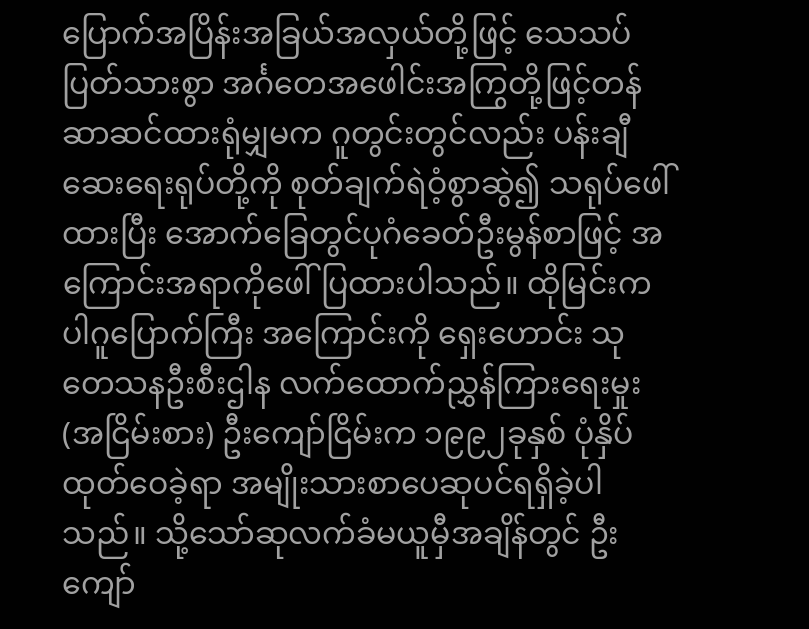ပြောက်အပြိန်းအခြယ်အလှယ်တို့ဖြင့် သေသပ်ပြတ်သားစွာ အင်္ဂတေအဖေါင်းအကြွတို့ဖြင့်တန်ဆာဆင်ထားရုံမျှမက ဂူတွင်းတွင်လည်း ပန်းချီဆေးရေးရုပ်တို့ကို စုတ်ချက်ရဲဝံ့စွာဆွဲ၍ သရုပ်ဖေါ်ထားပြီး အောက်ခြေတွင်ပုဂံခေတ်ဦးမွန်စာဖြင့် အကြောင်းအရာကိုဖေါ်ပြထားပါသည်။ ထိုမြင်းကပါဂူပြောက်ကြီး အကြောင်းကို ရှေးဟောင်း သုတေသနဦးစီးဌါန လက်ထောက်ညွှန်ကြားရေးမှုး (အငြိမ်းစား) ဦးကျော်ငြိမ်းက ၁၉၉၂ခုနှစ် ပုံနှိပ်ထုတ်ဝေခဲ့ရာ အမျိုးသားစာပေဆုပင်ရရှိခဲ့ပါသည်။ သို့သော်ဆုလက်ခံမယူမှီအချိန်တွင် ဦးကျော်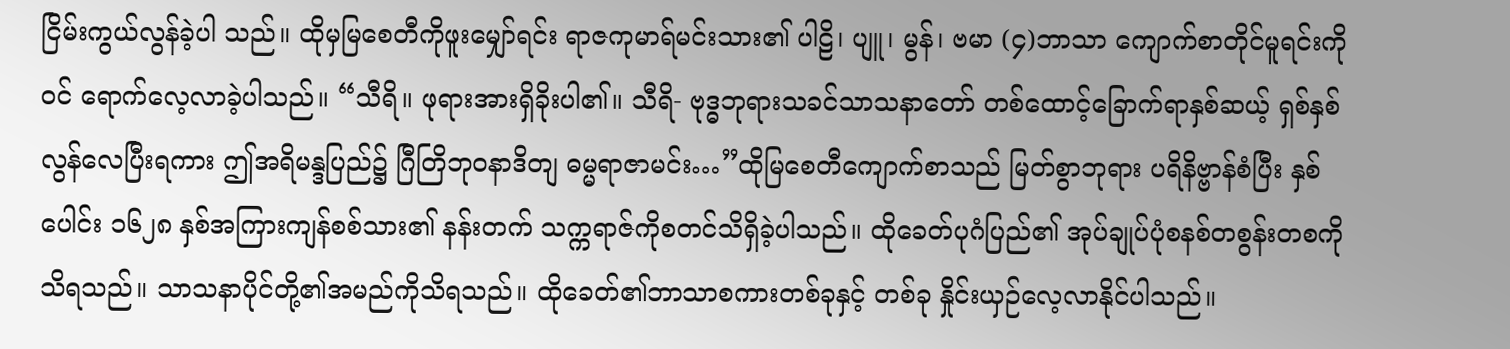ငြိမ်းကွယ်လွန်ခဲ့ပါ သည်။ ထိုမှမြစေတီကိုဖူးမျှော်ရင်း ရာဇကုမာရ်မင်းသား၏ ပါဠိ၊ ပျူ၊ မွန်၊ ဗမာ (၄)ဘာသာ ကျောက်စာတိုင်မူရင်းကိုဝင် ရောက်လေ့လာခဲ့ပါသည်။ “သီရိ။ ဖုရားအားရှိခိုးပါ၏။ သီရိ- ဗုဒ္ဓဘုရားသခင်သာသနာတော် တစ်ထောင့်ခြောက်ရာနှစ်ဆယ့် ရှစ်နှစ်လွန်လေပြီးရကား ဤအရိမန္ဒပြည်၌ ဂြီတြိဘုဝနာဒိတျ ဓမ္မရာဇာမင်း…”ထိုမြစေတီကျောက်စာသည် မြတ်စွာဘုရား ပရိနိဗ္ဗာန်စံပြီး နှစ်ပေါင်း ၁၆၂၈ နှစ်အကြားကျန်စစ်သား၏ နန်းတက် သက္ကရာဇ်ကိုစတင်သိရှိခဲ့ပါသည်။ ထိုခေတ်ပုဂံပြည်၏ အုပ်ချုပ်ပုံစနစ်တစွန်းတစကို သိရသည်။ သာသနာပိုင်တို့၏အမည်ကိုသိရသည်။ ထိုခေတ်၏ဘာသာစကားတစ်ခုနှင့် တစ်ခု နှိုင်းယှဉ်လေ့လာနိုင်ပါသည်။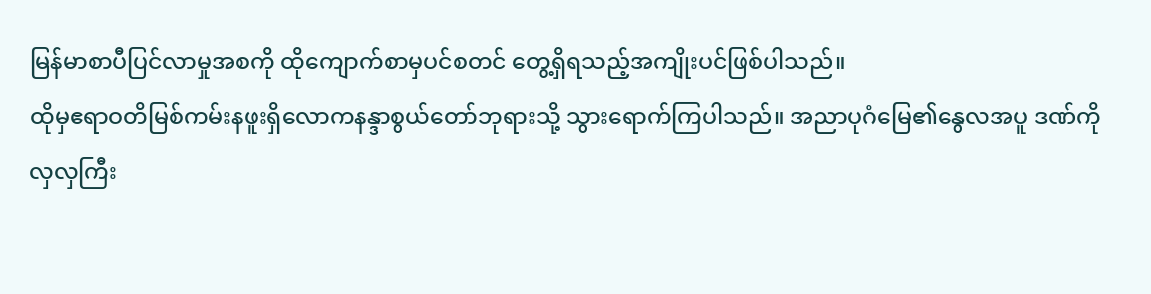မြန်မာစာပီပြင်လာမှုအစကို ထိုကျောက်စာမှပင်စတင် တွေ့ရှိရသည့်အကျိုးပင်ဖြစ်ပါသည်။
ထိုမှဧရာဝတိမြစ်ကမ်းနဖူးရှိလောကနန္ဒာစွယ်တော်ဘုရားသို့ သွားရောက်ကြပါသည်။ အညာပုဂံမြေ၏နွေလအပူ ဒဏ်ကိုလှလှကြီး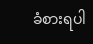ခံစားရပါ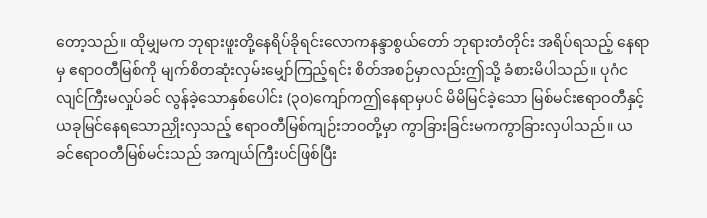တော့သည်။ ထိုမျှမက ဘုရားဖူးတို့နေရိပ်ခိုရင်းလောကနန္ဒာစွယ်တော် ဘုရားတံတိုင်း အရိပ်ရသည့် နေရာမှ ဧရာဝတီမြစ်ကို မျက်စိတဆုံးလှမ်းမျှော်ကြည့်ရင်း စိတ်အစဉ်မှာလည်းဤသို့ ခံစားမိပါသည်။ ပုဂံငလျင်ကြီးမလှုပ်ခင် လွန်ခဲ့သောနှစ်ပေါင်း (၃၀)ကျော်ကဤနေရာမှပင် မိမိမြင်ခဲ့သော မြစ်မင်းဧရာဝတီနှင့် ယခုမြင်နေရသောညှိုးလှသည့် ဧရာဝတီမြစ်ကျဉ်းဘဝတို့မှာ ကွာခြားခြင်းမကကွာခြားလှပါသည်။ ယခင်ဧရာဝတီမြစ်မင်းသည် အကျယ်ကြီးပင်ဖြစ်ပြီး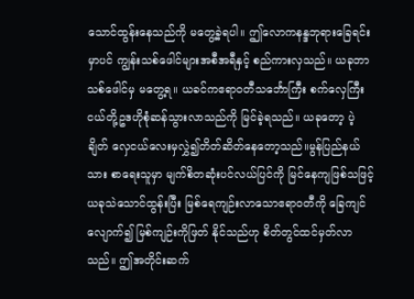သောင်ထွန်းနေသည်ကို မတွေ့ခဲ့ရပါ။ ဤလောကနန္ဒဘုရားခြေရင်းမှာပင် ကျွန်းသစ်ဖေါင်များအစီအရီနှင့် စည်ကားလှသည်။ ယခုဘာသစ်ဖေါင်မှ မတွေ့ရ။ ယခင်ကဧရာဝတီသင်္ဘောကြီး စက်လှေကြီးငယ်တို့ဥဒဟိုစုံဆန်သွားလာသည်ကို မြင်ခဲ့ရသည်။ ယခုတော့ ပဲ့ချိတ် လှေငယ်လေးမှလွှဲ၍တိတ်ဆိတ်နေတော့သည်။မွန်ပြည်နယ်သား စာရေးသူမှာ မျက်စိတဆုံးပင်လယ်ပြင်ကို မြင်နေကျဖြစ်သဖြင့် ယခုသဲသောင်ထွန်းပြီး မြစ်ရေကျဉ်းလာသောဧရာဝတီကို ခြေကျင်လျောက်၍ မြစ်ကျဉ်းကိုဖြတ် နိုင်သည်ဟု စိတ်တွင်ထင်မှတ်လာသည်။ ဤအတိုင်းဆက်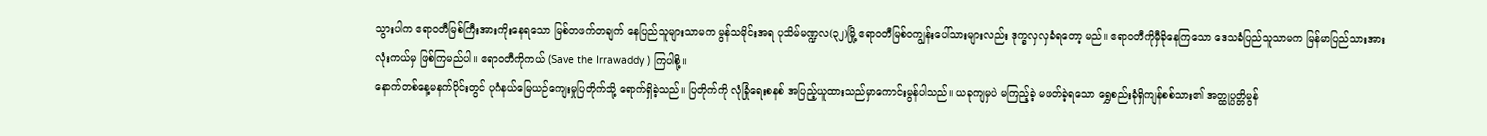သွားပါက ဧရာဝတီမြစ်ကြီးအားကိုးနေရသော မြစ်တဖက်တချက် နေပြည်သူများသာမက မွန်သမိုင်းအရ ပုသိမ်မဏ္ဍလ(၃၂)မြို့ ဧရာဝတီမြစ်ဝကျွန်းပေါ်သားများလည်း ဒုက္ခလှလှခံရတော့ မည်။ ဧရာဝတီကိုမှီခိုနေကြသော ဒေသခံပြည်သူသာမက မြန်မာပြည်သားအားလုံးကယ်မှ ဖြစ်ကြမည်ပါ။ ဧရာဝတီကိုကယ် (Save the Irrawaddy ) ကြပါစို့။
နောက်တစ်နေ့မနက်ပိုင်းတွင် ပုဂံနယ်မြေယဉ်ကျေးမှုပြတိုက်သို့ ရောက်ရှိခဲ့သည်။ ပြတိုက်ကို လုံခြုံရေးစနစ် အပြည့်ယူထားသည်မှာကောင်းမွန်ပါသည်။ ယခုကျမှပဲ မကြည့်ခဲ့ မဖတ်ခဲ့ရသော ရွှေစည်းခုံရှိကျန်စစ်သား၏ အတ္ထုပ္ပတ္တိမွန်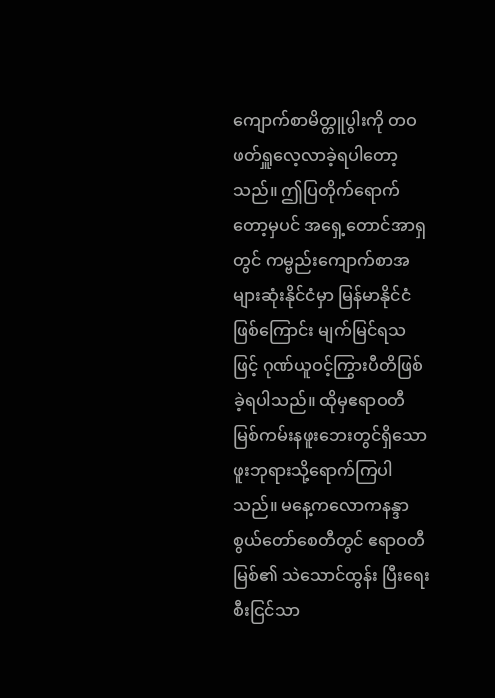ကျောက်စာမိတ္တူပွါးကို တဝဖတ်ရှူလေ့လာခဲ့ရပါတော့သည်။ ဤပြတိုက်ရောက်တော့မှပင် အရှေ့တောင်အာရှတွင် ကမ္ဗည်းကျောက်စာအများဆုံးနိုင်ငံမှာ မြန်မာနိုင်ငံဖြစ်ကြောင်း မျက်မြင်ရသဖြင့် ဂုဏ်ယူဝင့်ကြွားပီတိဖြစ်ခဲ့ရပါသည်။ ထိုမှဧရာဝတီ မြစ်ကမ်းနဖူးဘေးတွင်ရှိသော ဖူးဘုရားသို့ရောက်ကြပါသည်။ မနေ့ကလောကနန္ဒာစွယ်တော်စေတီတွင် ဧရာဝတီမြစ်၏ သဲသောင်ထွန်း ပြီးရေးစီးငြင်သာ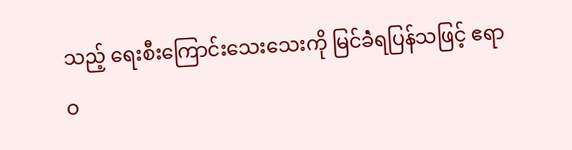သည့် ရေးစီးကြောင်းသေးသေးကို မြင်ခဲံရပြန်သဖြင့် ဧရာဝ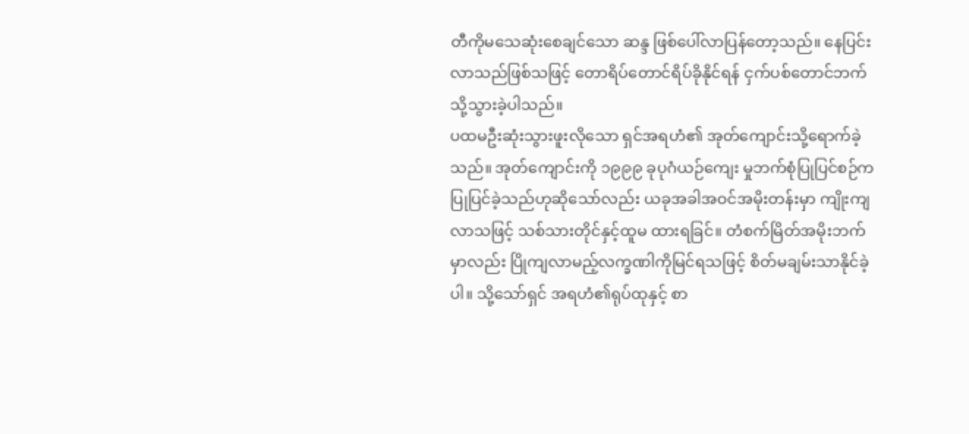တီကိုမသေဆုံးစေချင်သော ဆန္ဒ ဖြစ်ပေါ်လာပြန်တော့သည်။ နေပြင်းလာသည်ဖြစ်သဖြင့် တောရိပ်တောင်ရိပ်ခိုနိုင်ရန် ငှက်ပစ်တောင်ဘက်သို့သွားခဲ့ပါသည်။
ပထမဦးဆုံးသွားဖူးလိုသော ရှင်အရဟံ၏ အုတ်ကျောင်းသို့ရောက်ခဲ့သည်။ အုတ်ကျောင်းကို ၁၉၉၉ ခုပုဂံယဉ်ကျေး မှုဘက်စုံပြုပြင်စဉ်က ပြုပြင်ခဲ့သည်ဟုဆိုသော်လည်း ယခုအခါအဝင်အမိုးတန်းမှာ ကျိုးကျလာသဖြင့် သစ်သားတိုင်နှင့်ထူမ ထားရခြင်။ တံစက်မြိတ်အမိုးဘက်မှာလည်း ပြိုကျလာမည့်လက္ခဏါကိုမြင်ရသဖြင့် စိတ်မချမ်းသာနိုင်ခဲ့ပါ။ သို့သော်ရှင် အရဟံ၏ရုပ်ထုနှင့် စာ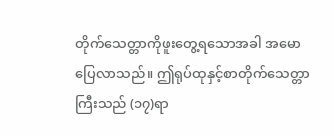တိုက်သေတ္တာကိုဖူးတွေ့ရသောအခါ အမောပြေလာသည်။ ဤရုပ်ထုနှင့်စာတိုက်သေတ္တာကြီးသည် (၁၇)ရာ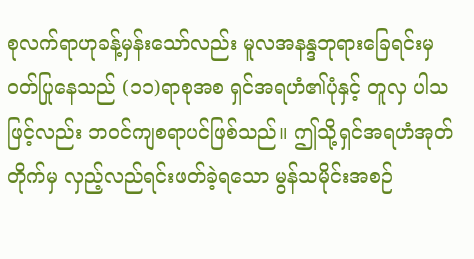စုလက်ရာဟုခန့်မှန်းသော်လည်း မူလအနန္ဒဘုရားခြေရင်းမှဝတ်ပြုနေသည် (၁၁)ရာစုအစ ရှင်အရဟံ၏ပုံနှင့် တူလှ ပါသဖြင့်လည်း ဘဝင်ကျစရာပင်ဖြစ်သည်။ ဤသို့ရှင်အရဟံအုတ်တိုက်မှ လှည့်လည်ရင်းဖတ်ခဲ့ရသော မွန်သမိုင်းအစဉ်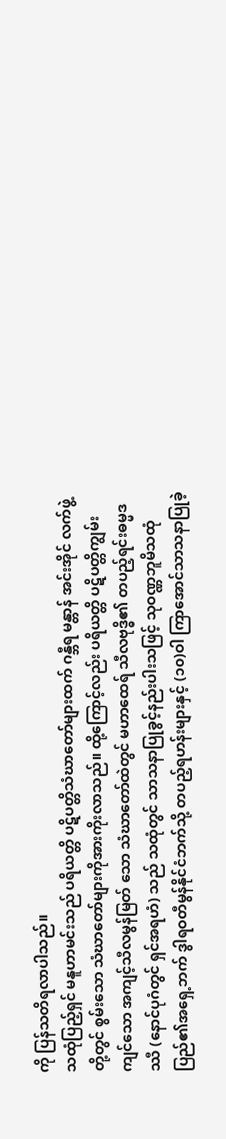ကို ပြန်သတိရလာပါသည်။
သထုံပြည့်ရှင် မနူဟာမင်းသည် ပရိယတ္တိ ပဋိပတ္တိသံဃာတော်များထက် ဂန္ဘီရ မန္တာန် အင်းအိုင် လက်ဖွဲ့တို့တွင် စွမ်းသော သံဃာတော်များကိုအားကိုးလာသည်။ ထို့ကြောင့်လည်း ပရိယတ္တိ ပဋိပတ္တိကျွမ်းကျင်သော အကျင့်သီလမွန်မြတ် သော သံဃာတော်ထဲတွင် မဟာထေရ် သီလဗုဒ္ဓိ၏ တပည့်ရင်းဓမ္မဒဿီ (နောင်ပုဂံတွင် ရှင်အရဟံ) သည် သထုံတွင် သာသနာပြုခွင့်နည်းပါးသဖြင့် သုဝဏ္ဏဘူမိသထုံပြည်၏အရှေ့ဘက် ဒွါရဝတီမွန်နိုင်ငံဘက်သို့ တပည့်ရဟန်းများနှင့် (၁၀)ဝါ ကြာအောင်သာသနာပြုခဲ့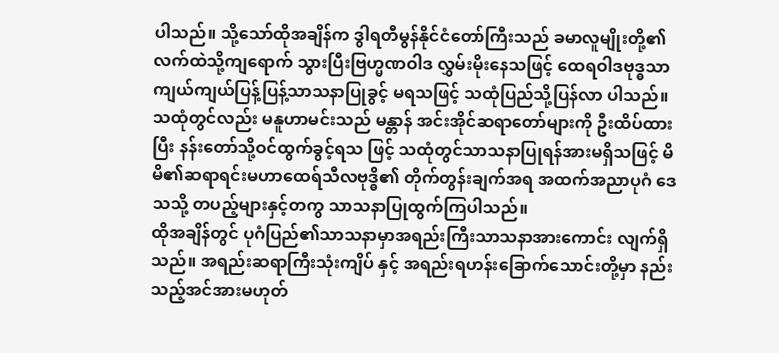ပါသည်။ သို့သော်ထိုအချိန်က ဒွါရတီမွန်နိုင်ငံတော်ကြီးသည် ခမာလူမျိုးတို့၏လက်ထဲသို့ကျရောက် သွားပြီးဗြဟ္မဏဝါဒ လွှမ်းမိုးနေသဖြင့် ထေရဝါဒဗုဒ္ဓသာကျယ်ကျယ်ပြန့်ပြန့်သာသနာပြုခွင့် မရသဖြင့် သထုံပြည်သို့ပြန်လာ ပါသည်။ သထုံတွင်လည်း မနူဟာမင်းသည် မန္တာန် အင်းအိုင်ဆရာတော်များကို ဦးထိပ်ထားပြီး နန်းတော်သို့ဝင်ထွက်ခွင့်ရသ ဖြင့် သထုံတွင်သာသနာပြုရန်အားမရှိသဖြင့် မိမိ၏ဆရာရင်းမဟာထေရ်သီလဗုဒ္ဓိ၏ တိုက်တွန်းချက်အရ အထက်အညာပုဂံ ဒေသသို့ တပည့်များနှင့်တကွ သာသနာပြုထွက်ကြပါသည်။
ထိုအချိန်တွင် ပုဂံပြည်၏သာသနာမှာအရည်းကြီးသာသနာအားကောင်း လျက်ရှိသည်။ အရည်းဆရာကြီးသုံးကျိပ် နှင့် အရည်းရဟန်းခြောက်သောင်းတို့မှာ နည်းသည့်အင်အားမဟုတ်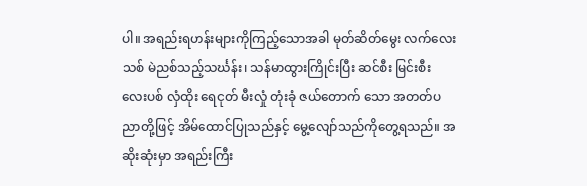ပါ။ အရည်းရဟန်းများကိုကြည့်သောအခါ မုတ်ဆိတ်မွေး လက်လေးသစ် မဲညစ်သည့်သင်္ဃန်း၊ သန်မာထွားကြိုင်းပြီး ဆင်စီး မြင်းစီး လေးပစ် လှံထိုး ရေငုတ် မီးလှုံ တုံးခုံ ဇယ်တောက် သော အတတ်ပညာတို့ဖြင့် အိမ်ထောင်ပြုသည်နှင့် မွေ့လျော်သည်ကိုတွေ့ရသည်။ အဆိုးဆုံးမှာ အရည်းကြီး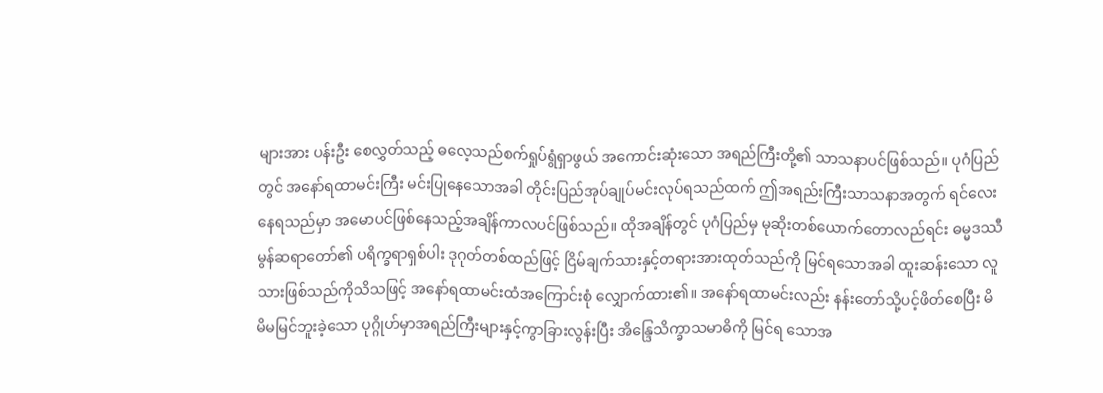များအား ပန်းဦး စေလွှတ်သည့် ဓလေ့သည်စက်ရှုပ်ရွံရှာဖွယ် အကောင်းဆုံးသော အရည်ကြီးတို့၏ သာသနာပင်ဖြစ်သည်။ ပုဂံပြည်တွင် အနော်ရထာမင်းကြီး မင်းပြုနေသောအခါ တိုင်းပြည်အုပ်ချုပ်မင်းလုပ်ရသည်ထက် ဤအရည်းကြီးသာသနာအတွက် ရင်လေး နေရသည်မှာ အမောပင်ဖြစ်နေသည့်အချိန်ကာလပင်ဖြစ်သည်။ ထိုအချိန်တွင် ပုဂံပြည်မှ မုဆိုးတစ်ယောက်တောလည်ရင်း ဓမ္မဒဿီမွန်ဆရာတော်၏ ပရိက္ခရာရှစ်ပါး ဒုဂုတ်တစ်ထည်ဖြင့် ငြိမ်ချက်သားနှင့်တရားအားထုတ်သည်ကို မြင်ရသောအခါ ထူးဆန်းသော လူသားဖြစ်သည်ကိုသိသဖြင့် အနော်ရထာမင်းထံအကြောင်းစုံ လျှောက်ထား၏။ အနော်ရထာမင်းလည်း နန်းတော်သို့ပင့်ဖိတ်စေပြီး မိမိမမြင်ဘူးခဲ့သော ပုဂ္ဂိုဟ်မှာအရည်ကြီးများနှင့်ကွာခြားလွန်းပြီး အိန္ဒြေသိက္ခာသမာဓိကို မြင်ရ သောအ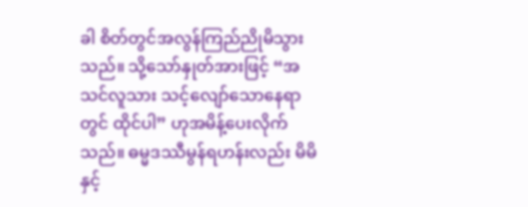ခါ စိတ်တွင်အလွန်ကြည်ညိုမိသွားသည်။ သို့သော်နှုတ်အားဖြင့် “အသင်လူသား သင့်လျော်သောနေရာတွင် ထိုင်ပါ” ဟုအမိန့်ပေးလိုက်သည်။ ဓမ္မဒဿီမွန်ရဟန်းလည်း မိမိနှင့်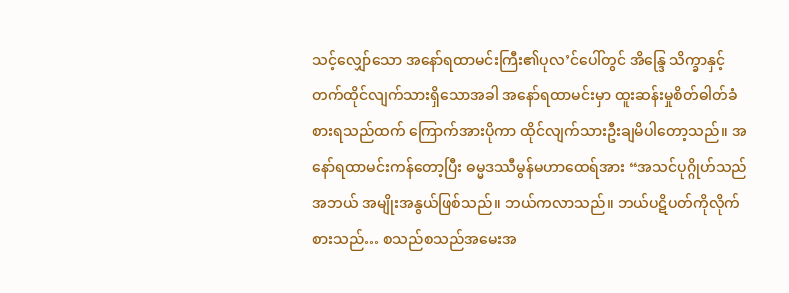သင့်လျှော်သော အနော်ရထာမင်းကြီး၏ပုလ’င်ပေါ်တွင် အိန္ဒြေ သိက္ခာနှင့်တက်ထိုင်လျက်သားရှိသောအခါ အနော်ရထာမင်းမှာ ထူးဆန်းမှုစိတ်ဓါတ်ခံစားရသည်ထက် ကြောက်အားပိုကာ ထိုင်လျက်သားဦးချမိပါတော့သည်။ အနော်ရထာမင်းကန်တော့ပြီး ဓမ္မဒဿီမွန်မဟာထေရ်အား “အသင်ပုဂ္ဂိုဟ်သည် အဘယ် အမျိုးအနွယ်ဖြစ်သည်။ ဘယ်ကလာသည်။ ဘယ်ပဋိပတ်ကိုလိုက်စားသည်… စသည်စသည်အမေးအ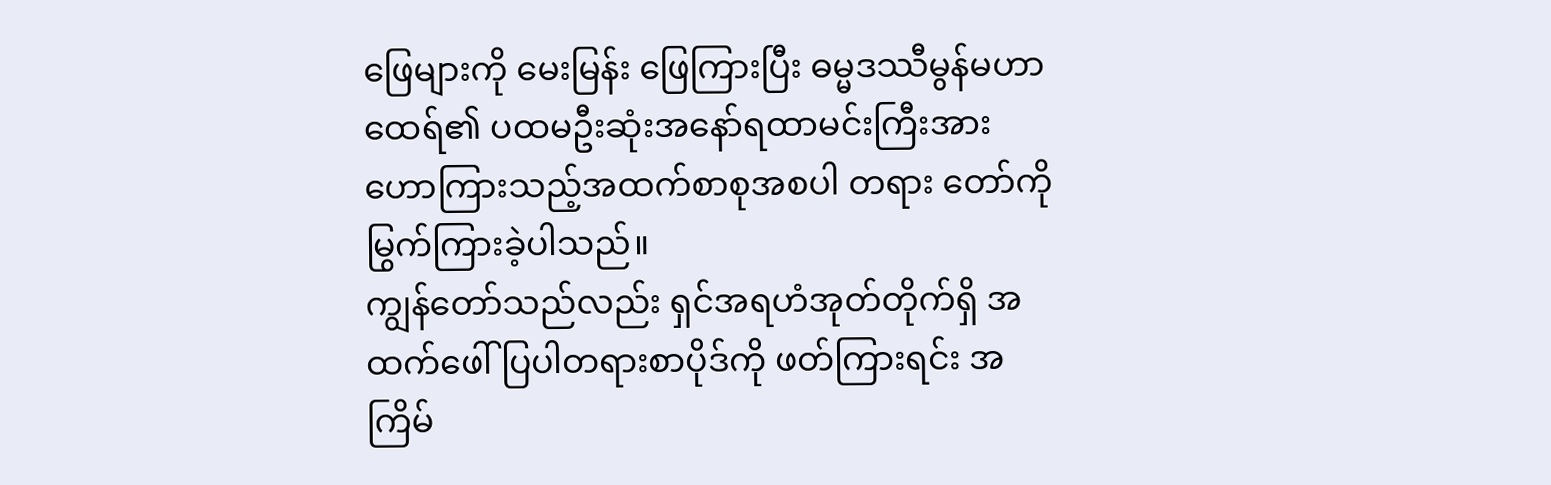ဖြေများကို မေးမြန်း ဖြေကြားပြီး ဓမ္မဒဿီမွန်မဟာထေရ်၏ ပထမဦးဆုံးအနော်ရထာမင်းကြီးအား ဟောကြားသည့်အထက်စာစုအစပါ တရား တော်ကို မြွက်ကြားခဲ့ပါသည်။
ကျွန်တော်သည်လည်း ရှင်အရဟံအုတ်တိုက်ရှိ အထက်ဖေါ်ပြပါတရားစာပိုဒ်ကို ဖတ်ကြားရင်း အကြိမ်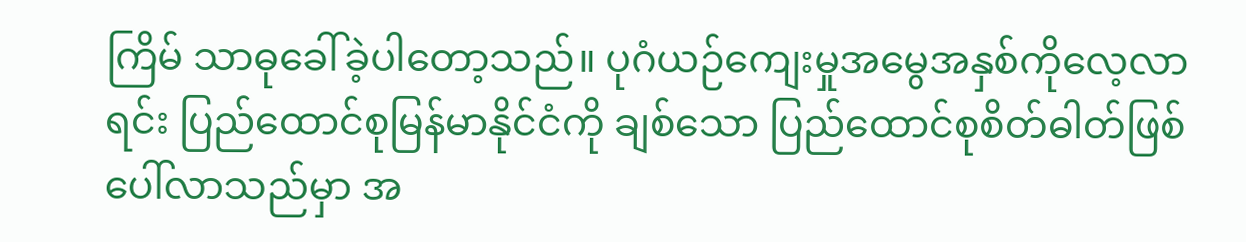ကြိမ် သာဓုခေါ်ခဲ့ပါတော့သည်။ ပုဂံယဉ်ကျေးမှုအမွေအနှစ်ကိုလေ့လာရင်း ပြည်ထောင်စုမြန်မာနိုင်ငံကို ချစ်သော ပြည်ထောင်စုစိတ်ဓါတ်ဖြစ်ပေါ်လာသည်မှာ အ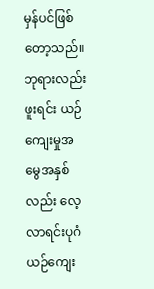မှန်ပင်ဖြစ်တော့သည်။ ဘုရားလည်းဖူးရင်း ယဉ်ကျေးမှုအမွေအနှစ်လည်း လေ့လာရင်းပုဂံယဉ်ကျေး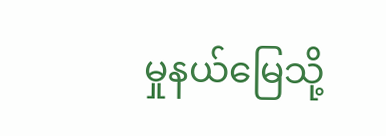မှုနယ်မြေသို့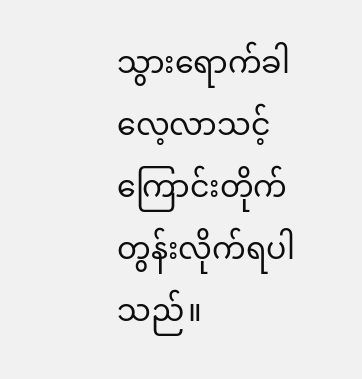သွားရောက်ခါ လေ့လာသင့်ကြောင်းတိုက်တွန်းလိုက်ရပါသည်။